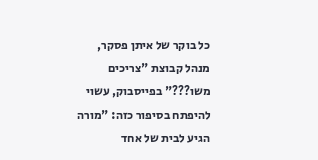כל בוקר של איתן פסקר, מנהל קבוצת "צריכים משו???" בפייסבוק, עשוי להיפתח בסיפור כזה: "מורה הגיע לבית של אחד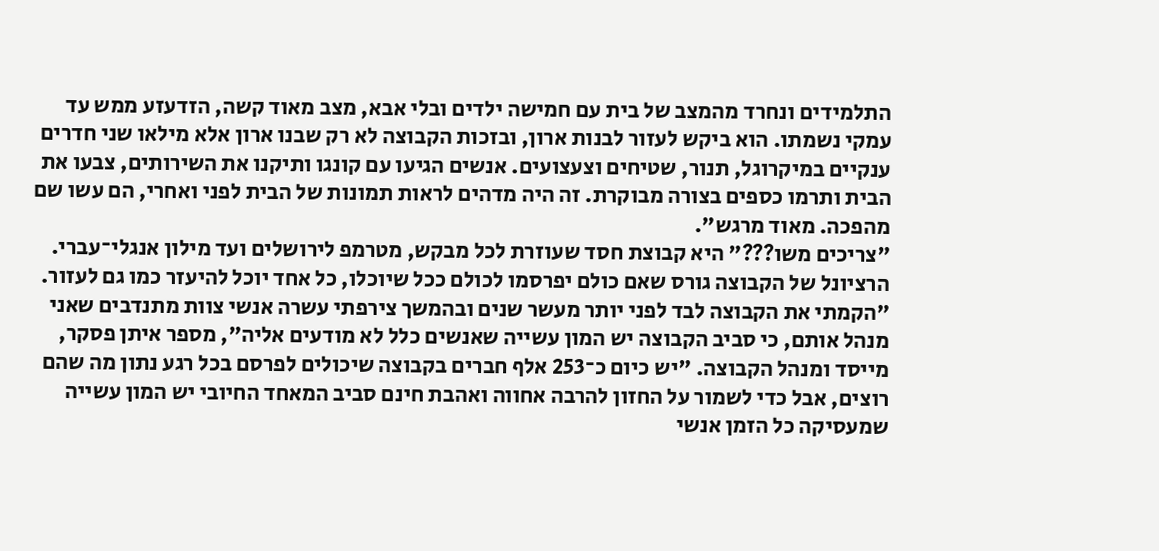התלמידים ונחרד מהמצב של בית עם חמישה ילדים ובלי אבא, מצב מאוד קשה, הזדעזע ממש עד עמקי נשמתו. הוא ביקש לעזור לבנות ארון, ובזכות הקבוצה לא רק שבנו ארון אלא מילאו שני חדרים ענקיים במיקרוגל, תנור, שטיחים וצעצועים. אנשים הגיעו עם קונגו ותיקנו את השירותים, צבעו את הבית ותרמו כספים בצורה מבוקרת. זה היה מדהים לראות תמונות של הבית לפני ואחרי, הם עשו שם מהפכה. מאוד מרגש".
"צריכים משו???" היא קבוצת חסד שעוזרת לכל מבקש, מטרמפ לירושלים ועד מילון אנגלי־עברי. הרציונל של הקבוצה גורס שאם כולם יפרסמו לכולם ככל שיוכלו, כל אחד יוכל להיעזר כמו גם לעזור. "הקמתי את הקבוצה לבד לפני יותר מעשר שנים ובהמשך צירפתי עשרה אנשי צוות מתנדבים שאני מנהל אותם, כי סביב הקבוצה יש המון עשייה שאנשים כלל לא מודעים אליה", מספר איתן פסקר, מייסד ומנהל הקבוצה. "יש כיום כ־253 אלף חברים בקבוצה שיכולים לפרסם בכל רגע נתון מה שהם רוצים, אבל כדי לשמור על החזון להרבה אחווה ואהבת חינם סביב המאחד החיובי יש המון עשייה שמעסיקה כל הזמן אנשי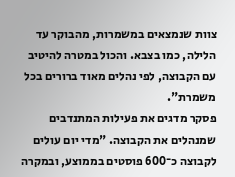צוות שנמצאים במשמרות, מהבוקר עד הלילה, כמו בצבא. והכול במטרה להיטיב עם הקבוצה, לפי נהלים מאוד ברורים בכל משמרת".
פסקר מדגים את פעילות המתנדבים שמנהלים את הקבוצה. "מדי יום עולים לקבוצה כ־600 פוסטים בממוצע, ובמקרה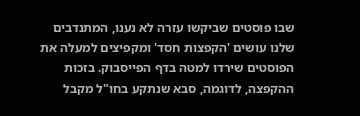שבו פוסטים שביקשו עזרה לא נענו, המתנדבים שלנו עושים 'הקפצות חסד' ומקפיצים למעלה את הפוסטים שירדו למטה בדף הפייסבוק. בזכות ההקפצה, לדוגמה, סבא שנתקע בחו"ל מקבל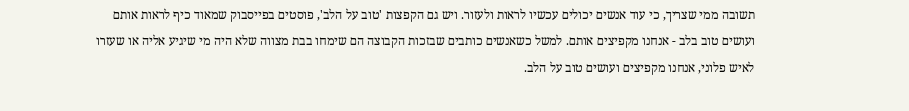תשובה ממי שצריך, כי עוד אנשים יכולים עכשיו לראות ולעזור. ויש גם הקפצות 'טוב על הלב', פוסטים בפייסבוק שמאוד כיף לראות אותם ועושים טוב בלב - אנחנו מקפיצים אותם. למשל כשאנשים כותבים שבזכות הקבוצה הם שימחו בבת מצווה שלא היה מי שיגיע אליה או שעזרו לאיש פלוני, אנחנו מקפיצים ועושים טוב על הלב.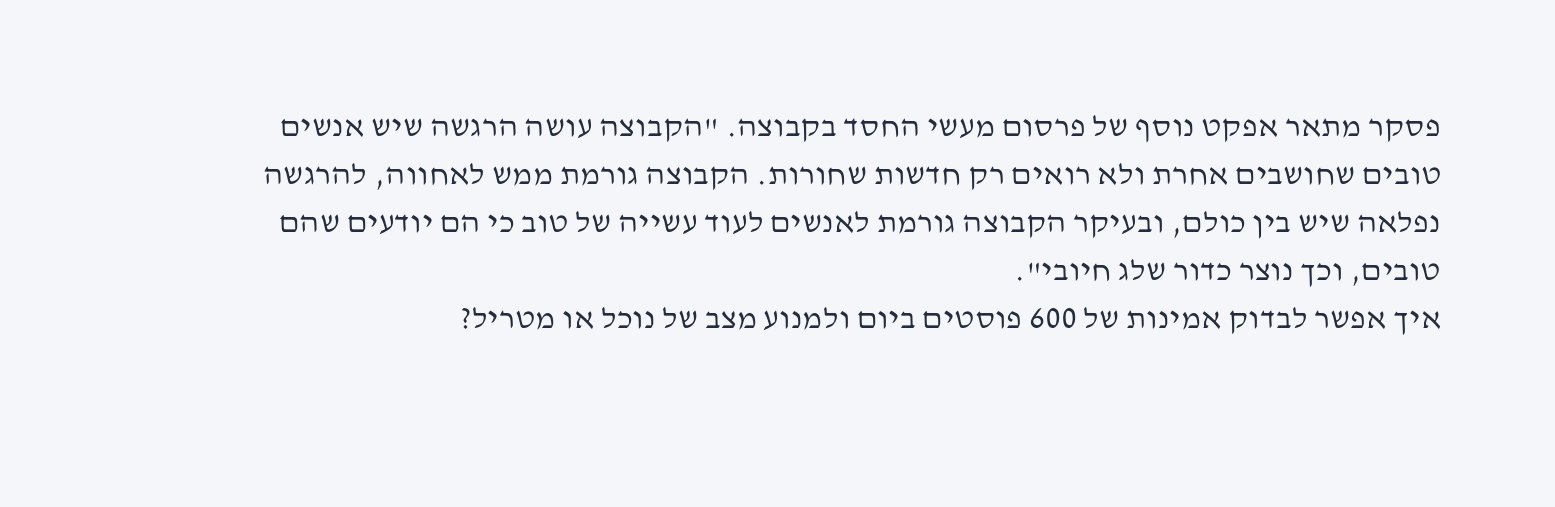פסקר מתאר אפקט נוסף של פרסום מעשי החסד בקבוצה. "הקבוצה עושה הרגשה שיש אנשים טובים שחושבים אחרת ולא רואים רק חדשות שחורות. הקבוצה גורמת ממש לאחווה, להרגשה נפלאה שיש בין כולם, ובעיקר הקבוצה גורמת לאנשים לעוד עשייה של טוב כי הם יודעים שהם טובים, וכך נוצר כדור שלג חיובי".
איך אפשר לבדוק אמינות של 600 פוסטים ביום ולמנוע מצב של נוכל או מטריל?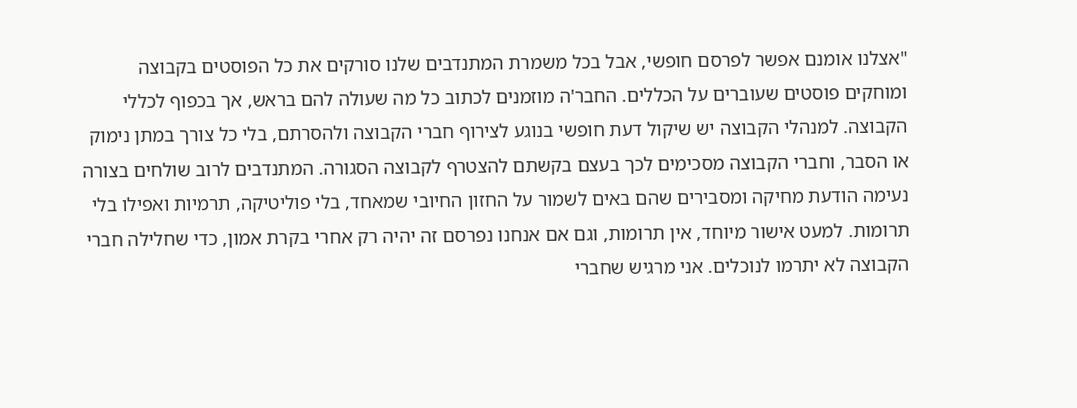"אצלנו אומנם אפשר לפרסם חופשי, אבל בכל משמרת המתנדבים שלנו סורקים את כל הפוסטים בקבוצה ומוחקים פוסטים שעוברים על הכללים. החבר'ה מוזמנים לכתוב כל מה שעולה להם בראש, אך בכפוף לכללי הקבוצה. למנהלי הקבוצה יש שיקול דעת חופשי בנוגע לצירוף חברי הקבוצה ולהסרתם, בלי כל צורך במתן נימוק או הסבר, וחברי הקבוצה מסכימים לכך בעצם בקשתם להצטרף לקבוצה הסגורה. המתנדבים לרוב שולחים בצורה נעימה הודעת מחיקה ומסבירים שהם באים לשמור על החזון החיובי שמאחד, בלי פוליטיקה, תרמיות ואפילו בלי תרומות. למעט אישור מיוחד, אין תרומות, וגם אם אנחנו נפרסם זה יהיה רק אחרי בקרת אמון, כדי שחלילה חברי הקבוצה לא יתרמו לנוכלים. אני מרגיש שחברי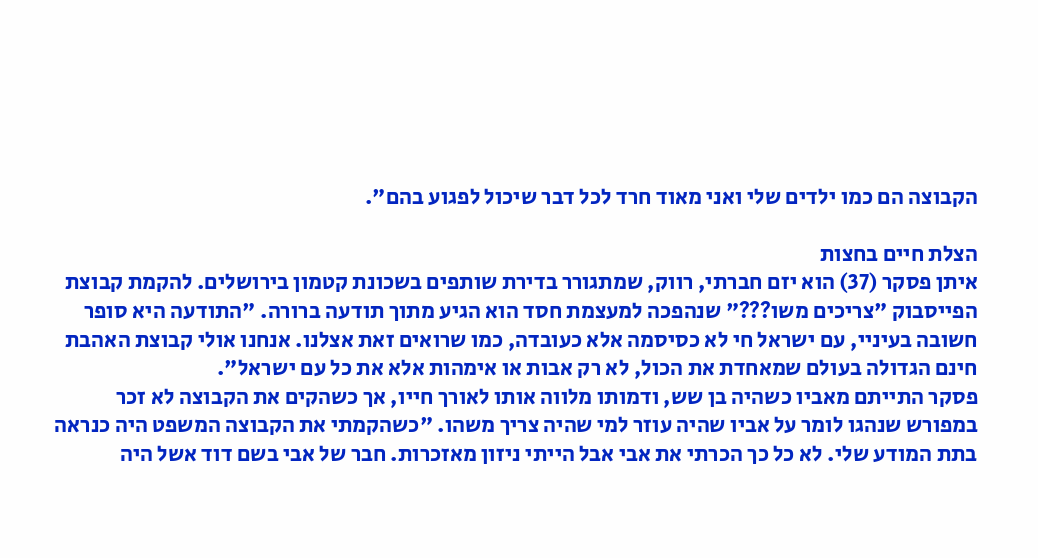הקבוצה הם כמו ילדים שלי ואני מאוד חרד לכל דבר שיכול לפגוע בהם".

הצלת חיים בחצות
איתן פסקר (37) הוא יזם חברתי, רווק, שמתגורר בדירת שותפים בשכונת קטמון בירושלים. להקמת קבוצת הפייסבוק "צריכים משו???" שנהפכה למעצמת חסד הוא הגיע מתוך תודעה ברורה. "התודעה היא סופר חשובה בעיניי, עם ישראל חי לא כסיסמה אלא כעובדה, כמו שרואים זאת אצלנו. אנחנו אולי קבוצת האהבת חינם הגדולה בעולם שמאחדת את הכול, לא רק אבות או אימהות אלא את כל עם ישראל".
פסקר התייתם מאביו כשהיה בן שש, ודמותו מלווה אותו לאורך חייו, אך כשהקים את הקבוצה לא זכר במפורש שנהגו לומר על אביו שהיה עוזר למי שהיה צריך משהו. "כשהקמתי את הקבוצה המשפט היה כנראה בתת המודע שלי. לא כל כך הכרתי את אבי אבל הייתי ניזון מאזכרות. חבר של אבי בשם דוד אשל היה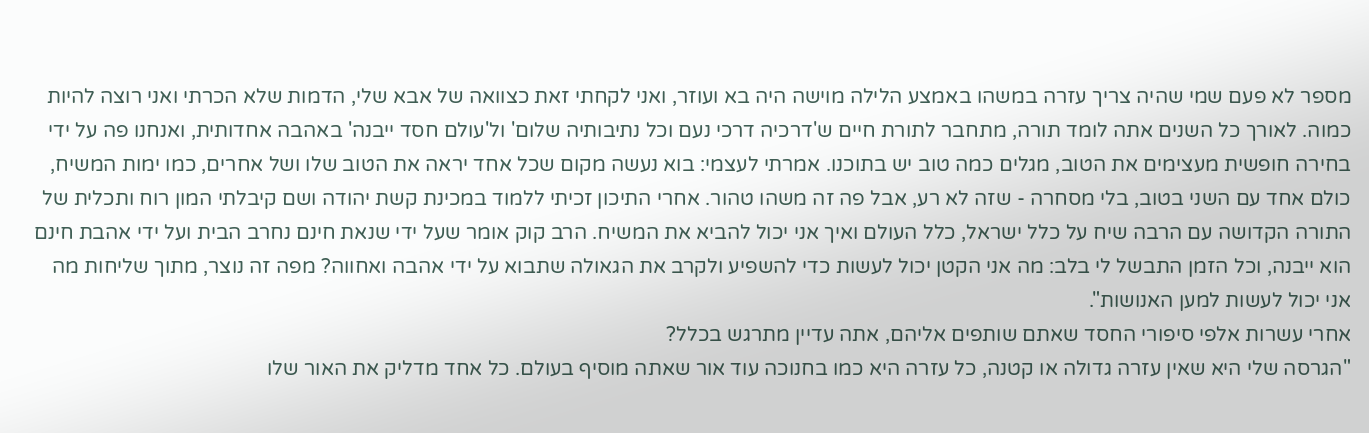מספר לא פעם שמי שהיה צריך עזרה במשהו באמצע הלילה מוישה היה בא ועוזר, ואני לקחתי זאת כצוואה של אבא שלי, הדמות שלא הכרתי ואני רוצה להיות כמוה. לאורך כל השנים אתה לומד תורה, מתחבר לתורת חיים ש'דרכיה דרכי נעם וכל נתיבותיה שלום' ול'עולם חסד ייבנה' באהבה אחדותית, ואנחנו פה על ידי בחירה חופשית מעצימים את הטוב, מגלים כמה טוב יש בתוכנו. אמרתי לעצמי: בוא נעשה מקום שכל אחד יראה את הטוב שלו ושל אחרים, כמו ימות המשיח, כולם אחד עם השני בטוב, בלי מסחרה - שזה לא רע, אבל פה זה משהו טהור. אחרי התיכון זכיתי ללמוד במכינת קשת יהודה ושם קיבלתי המון רוח ותכלית של התורה הקדושה עם הרבה שיח על כלל ישראל, כלל העולם ואיך אני יכול להביא את המשיח. הרב קוק אומר שעל ידי שנאת חינם נחרב הבית ועל ידי אהבת חינם הוא ייבנה, וכל הזמן התבשל לי בלב: מה אני הקטן יכול לעשות כדי להשפיע ולקרב את הגאולה שתבוא על ידי אהבה ואחווה? מפה זה נוצר, מתוך שליחות מה אני יכול לעשות למען האנושות".
אחרי עשרות אלפי סיפורי החסד שאתם שותפים אליהם, אתה עדיין מתרגש בכלל?
"הגרסה שלי היא שאין עזרה גדולה או קטנה, כל עזרה היא כמו בחנוכה עוד אור שאתה מוסיף בעולם. כל אחד מדליק את האור שלו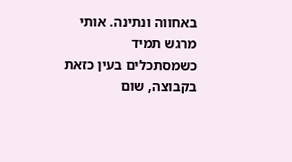באחווה ונתינה. אותי מרגש תמיד כשמסתכלים בעין כזאת בקבוצה, שום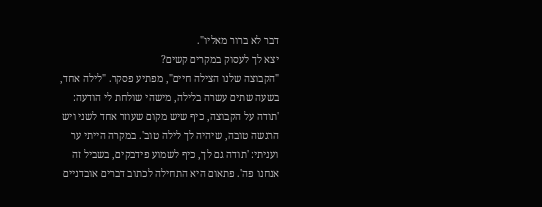דבר לא ברור מאליו".
יצא לך לעסוק במקרים קשים?
"הקבוצה שלנו הצילה חיים", מפתיע פסקר. "לילה אחד, בשעה שתים עשרה בלילה, מישהי שולחת לי הודעה: 'תודה על הקבוצה, כיף שיש מקום שעוזר אחד לשני ויש הרגשה טובה, שיהיה לך לילה טוב'. במקרה הייתי ער ועניתי: 'תודה גם לך, כיף לשמוע פידבקים, בשביל זה אנחנו פה'. פתאום היא התחילה לכתוב דברים אובדניים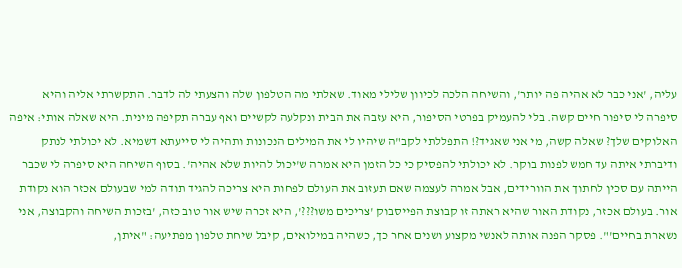עליה, 'אני כבר לא אהיה פה יותר', והשיחה הלכה לכיוון שלילי מאוד. שאלתי מה הטלפון שלה והצעתי לה לדבר. התקשרתי אליה והיא סיפרה לי סיפור חיים קשה. בלי להעמיק בפרטי הסיפור, היא עזבה את הבית ונקלעה לקשיים ואף עברה תקיפה מינית. היא שאלה אותי: איפה האלוקים שלך? שאלה קשה, מי אני שאגיד?! התפללתי לקב"ה שיהיו לי את המילים הנכונות ותהיה לי סייעתא דשמיא. לא יכולתי לנתק ודיברתי איתה עד חמש לפנות בוקר. לא יכולתי להפסיק כי כל הזמן היא אמרה ש'יכול להיות שלא אהיה'. בסוף השיחה היא סיפרה לי שכבר הייתה עם סכין לחתוך את הוורידים, אבל אמרה לעצמה שאם תעזוב את העולם לפחות היא צריכה להגיד תודה למי שבעולם אכזר הוא נקודת אור. בעולם אכזר, נקודת האור שהיא ראתה זו קבוצת הפייסבוק 'צריכים משו???', היא זכרה שיש אור טוב כזה, 'בזכות השיחה והקבוצה, אני נשארת בחיים'". פסקר הפנה אותה לאנשי מקצוע ושנים אחר כך, כשהיה במילואים, קיבל שיחת טלפון מפתיעה: "איתן,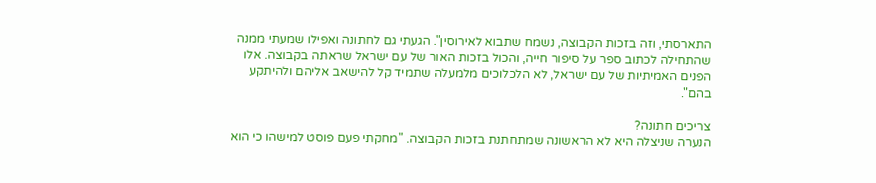התארסתי, וזה בזכות הקבוצה, נשמח שתבוא לאירוסין". הגעתי גם לחתונה ואפילו שמעתי ממנה שהתחילה לכתוב ספר על סיפור חייה, והכול בזכות האור של עם ישראל שראתה בקבוצה. אלו הפנים האמיתיות של עם ישראל, לא הלכלוכים מלמעלה שתמיד קל להישאב אליהם ולהיתקע בהם".

צריכים חתונה?
הנערה שניצלה היא לא הראשונה שמתחתנת בזכות הקבוצה. "מחקתי פעם פוסט למישהו כי הוא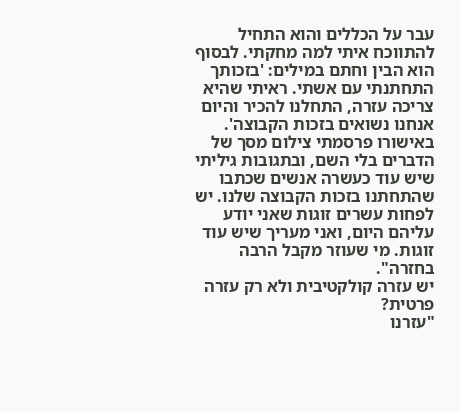עבר על הכללים והוא התחיל להתווכח איתי למה מחקתי. לבסוף הוא הבין וחתם במילים: 'בזכותך התחתנתי עם אשתי. ראיתי שהיא צריכה עזרה, התחלנו להכיר והיום אנחנו נשואים בזכות הקבוצה'. באישורו פרסמתי צילום מסך של הדברים בלי השם, ובתגובות גיליתי שיש עוד כעשרה אנשים שכתבו שהתחתנו בזכות הקבוצה שלנו. יש לפחות עשרים זוגות שאני יודע עליהם היום, ואני מעריך שיש עוד זוגות. מי שעוזר מקבל הרבה בחזרה".
יש עזרה קולקטיבית ולא רק עזרה פרטית?
"עזרנו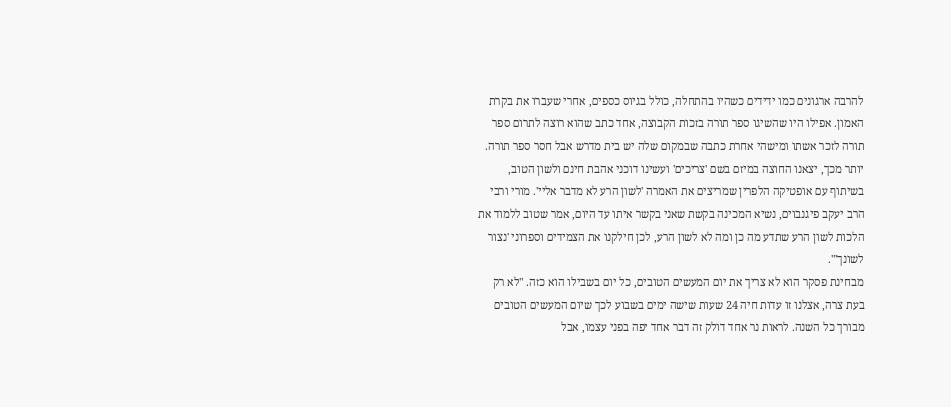להרבה ארגונים כמו ידידים כשהיו בהתחלה, כולל בגיוס כספים, אחרי שעברו את בקרת האמון. אפילו היו שהשיגו ספר תורה בזכות הקבוצה, אחד כתב שהוא רוצה לתרום ספר תורה לזכר אשתו ומישהי אחרת כתבה שבמקום שלה יש בית מדרש אבל חסר ספר תורה. יותר מכך, יצאנו החוצה במיזם בשם 'צריכים' ועשינו דוכני אהבת חינם ולשון הטוב, בשיתוף עם אופטיקה הלפרין שמריצים את האמרה 'לשון הרע לא מדבר אליי'. מורי ורבי הרב יעקב פיגנבוים, נשיא המכינה בקשת שאני בקשר איתו עד היום, אמר שטוב ללמוד את הלכות לשון הרע שתדע מה כן ומה לא לשון הרע, לכן חילקנו את הצמידים וספרוני 'נצור לשונך'".
מבחינת פסקר הוא לא צריך את יום המעשים הטובים, כל יום בשבילו הוא כזה. "לא רק בעת צרה, אצלנו זו עדות חיה 24 שעות שישה ימים בשבוע לכך שיום המעשים הטובים מבורך כל השנה. לראות נר אחד דולק זה דבר אחד יפה בפני עצמו, אבל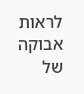לראות אבוקה של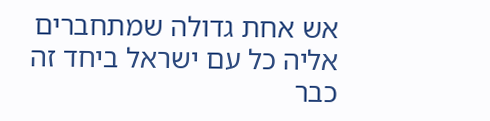אש אחת גדולה שמתחברים אליה כל עם ישראל ביחד זה כבר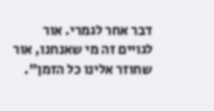דבר אחר לגמרי. אור לגויים זה מי שאנחנו, אור שחוזר אלינו כל הזמן".